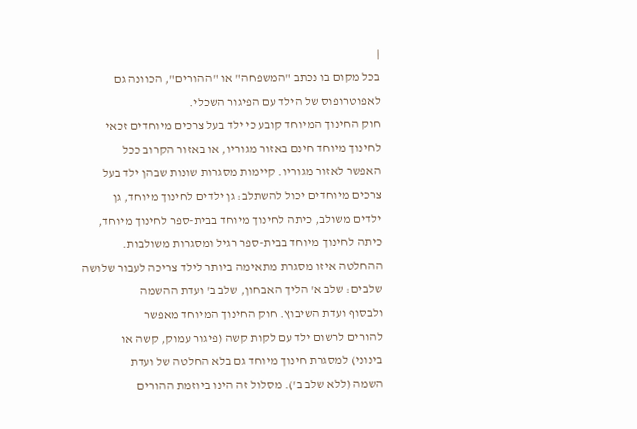|
בכל מקום בו נכתב "המשפחה" או "ההורים", הכוונה גם
לאפוטרופוס של הילד עם הפיגור השכלי.
חוק החינוך המיוחד קובע כי ילד בעל צרכים מיוחדים זכאי
לחינוך מיוחד חינם באזור מגוריו, או באזור הקרוב ככל
האפשר לאזור מגוריו. קיימות מסגרות שונות שבהן ילד בעל
צרכים מיוחדים יכול להשתלב: גן ילדים לחינוך מיוחד, גן
ילדים משולב, כיתה לחינוך מיוחד בבית-ספר לחינוך מיוחד,
כיתה לחינוך מיוחד בבית-ספר רגיל ומסגרות משולבות.
ההחלטה איזו מסגרת מתאימה ביותר לילד צריכה לעבור שלושה
שלבים: שלב א' הליך האבחון, שלב ב' ועדת ההשמה
ולבסוף ועדת השיבוץ. חוק החינוך המיוחד מאפשר
להורים לרשום ילד עם לקות קשה (פיגור עמוק, קשה או
בינוני) למסגרת חינוך מיוחד גם בלא החלטה של ועדת
השמה (ללא שלב ב'). מסלול זה הינו ביוזמת ההורים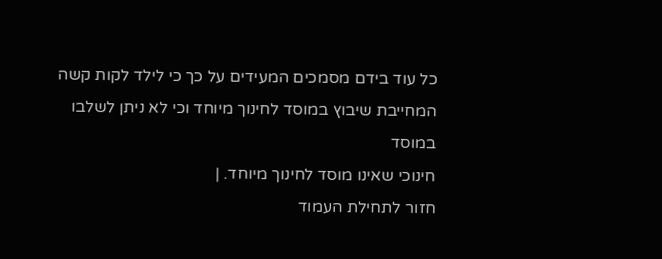כל עוד בידם מסמכים המעידים על כך כי לילד לקות קשה
המחייבת שיבוץ במוסד לחינוך מיוחד וכי לא ניתן לשלבו במוסד
חינוכי שאינו מוסד לחינוך מיוחד. |
חזור לתחילת העמוד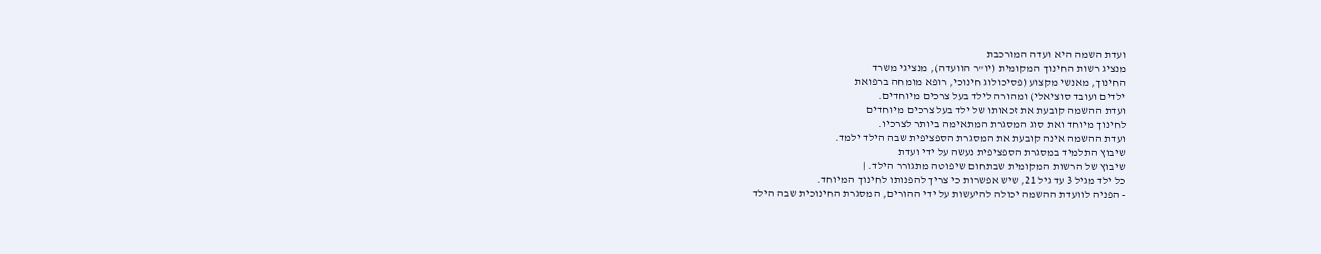ועדת השמה היא ועדה המורכבת
מנציג רשות החינוך המקומית (יו"ר הוועדה), מנציגי משרד
החינוך, מאנשי מקצוע (פסיכולוג חינוכי, רופא מומחה ברפואת
ילדים ועובד סוציאלי) ומהורה לילד בעל צרכים מיוחדים.
ועדת ההשמה קובעת את זכאותו של ילד בעל צרכים מיוחדים
לחינוך מיוחד ואת סוג המסגרת המתאימה ביותר לצרכיו.
ועדת ההשמה אינה קובעת את המסגרת הספציפית שבה הילד ילמד.
שיבוץ התלמיד במסגרת הספציפית נעשה על ידי ועדת
שיבוץ של הרשות המקומית שבתחום שיפוטה מתגורר הילד. |
כל ילד מגיל 3 עד גיל 21, שיש אפשרות כי צריך להפנותו לחינוך המיוחד.
- הפניה לוועדת ההשמה יכולה להיעשות על ידי ההורים, המסגרת החינוכית שבה הילד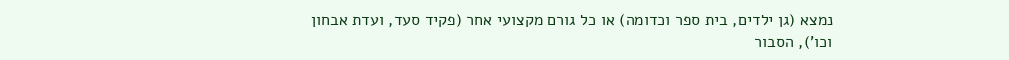נמצא (גן ילדים, בית ספר וכדומה) או כל גורם מקצועי אחר (פקיד סעד, ועדת אבחון
וכו'), הסבור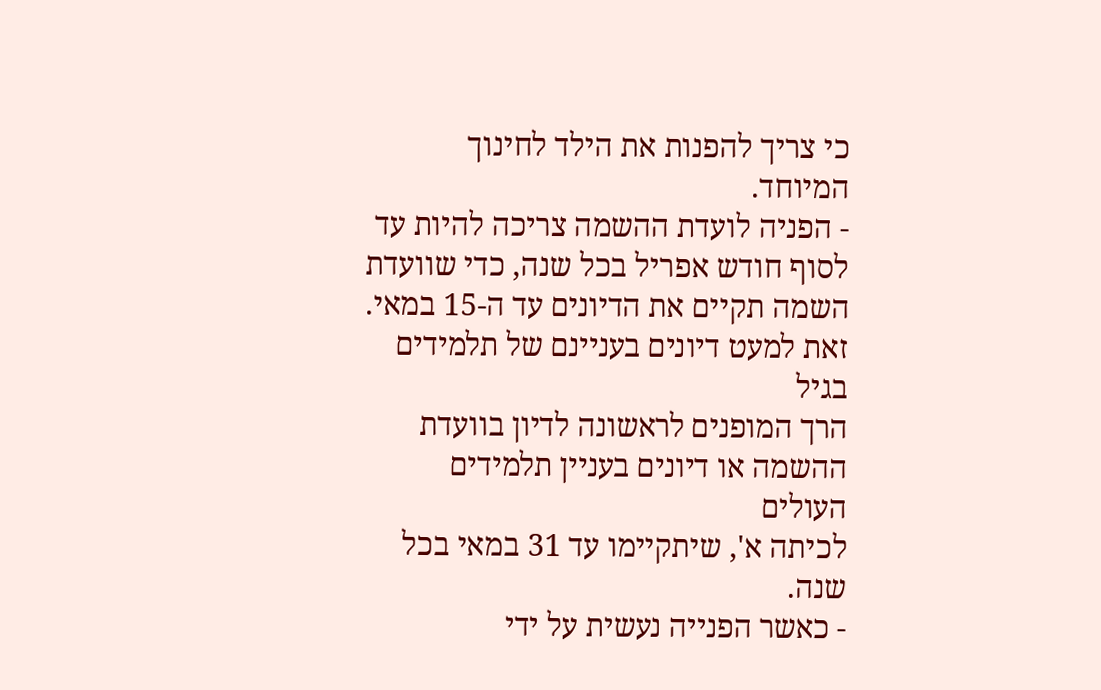כי צריך להפנות את הילד לחינוך המיוחד.
- הפניה לועדת ההשמה צריכה להיות עד לסוף חודש אפריל בכל שנה, כדי שוועדת
השמה תקיים את הדיונים עד ה-15 במאי. זאת למעט דיונים בעניינם של תלמידים בגיל
הרך המופנים לראשונה לדיון בוועדת ההשמה או דיונים בעניין תלמידים העולים
לכיתה א', שיתקיימו עד 31 במאי בכל שנה.
- כאשר הפנייה נעשית על ידי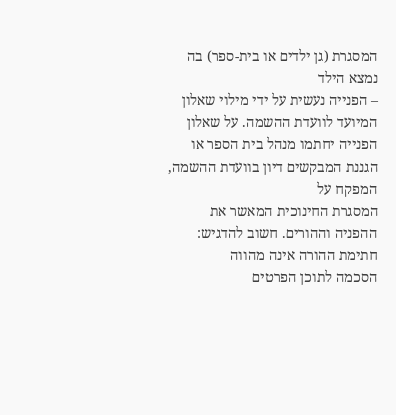המסגרת (גן ילדים או בית-ספר) בה נמצא הילד
– הפנייה נעשית על ידי מילוי שאלון המיועד לוועדת ההשמה. על שאלון
הפנייה יחתמו מנהל בית הספר או הגננת המבקשים דיון בוועדת ההשמה, המפקח על
המסגרת החינוכית המאשר את ההפניה וההורים. חשוב להדגיש: חתימת ההורה אינה מהווה
הסכמה לתוכן הפרטים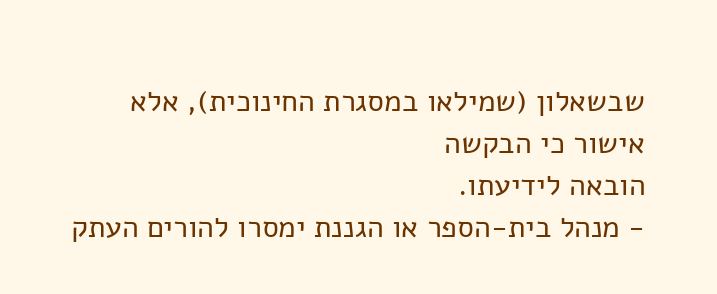שבשאלון (שמילאו במסגרת החינוכית), אלא אישור כי הבקשה
הובאה לידיעתו.
- מנהל בית-הספר או הגננת ימסרו להורים העתק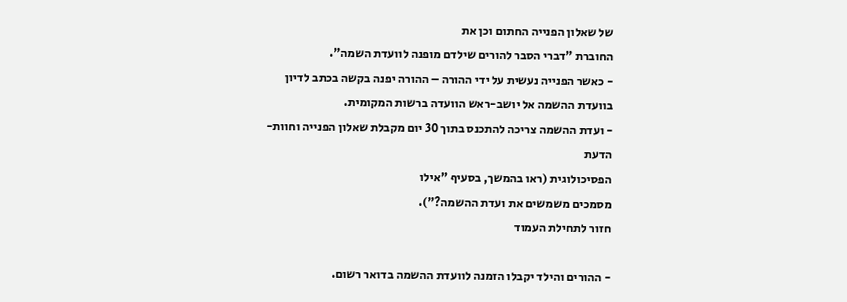של שאלון הפנייה החתום וכן את
החוברת "דברי הסבר להורים שילדם מופנה לוועדת השמה".
- כאשר הפנייה נעשית על ידי ההורה – ההורה יפנה בקשה בכתב לדיון
בוועדת ההשמה אל יושב-ראש הוועדה ברשות המקומית.
- ועדת ההשמה צריכה להתכנס בתוך 30 יום מקבלת שאלון הפנייה וחוות-הדעת
הפסיכולוגית (ראו בהמשך, בסעיף "אילו
מסמכים משמשים את ועדת ההשמה?").
חזור לתחילת העמוד

- ההורים והילד יקבלו הזמנה לוועדת ההשמה בדואר רשום.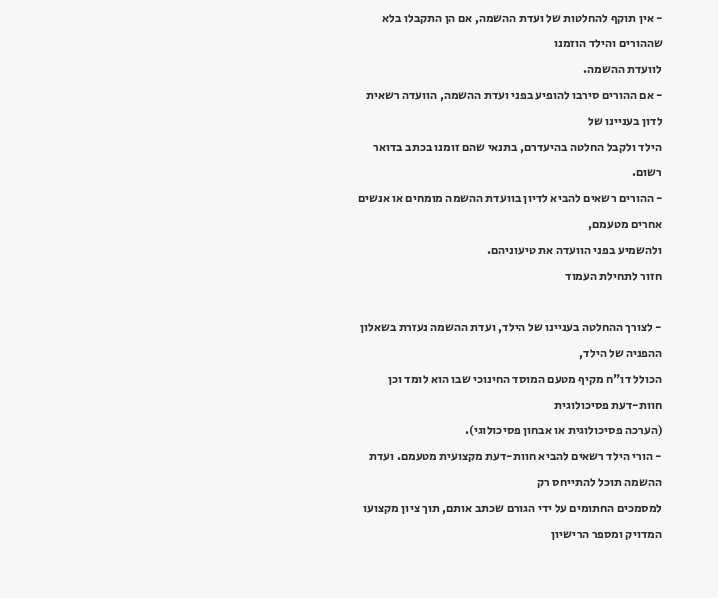- אין תוקף להחלטות של ועדת ההשמה, אם הן התקבלו בלא שההורים והילד הוזמנו
לוועדת ההשמה.
- אם ההורים סירבו להופיע בפני ועדת ההשמה, הוועדה רשאית לדון בעניינו של
הילד ולקבל החלטה בהיעדרם, בתנאי שהם זומנו בכתב בדואר רשום.
- ההורים רשאים להביא לדיון בוועדת ההשמה מומחים או אנשים אחרים מטעמם,
ולהשמיע בפני הוועדה את טיעוניהם.
חזור לתחילת העמוד

- לצורך ההחלטה בעניינו של הילד, ועדת ההשמה נעזרת בשאלון ההפניה של הילד,
הכולל דו"ח מקיף מטעם המוסד החינוכי שבו הוא לומד וכן חוות-דעת פסיכולוגית
(הערכה פסיכולוגית או אבחון פסיכולוגי).
- הורי הילד רשאים להביא חוות-דעת מקצועית מטעמם. ועדת ההשמה תוכל להתייחס רק
למסמכים החתומים על ידי הגורם שכתב אותם, תוך ציון מקצועו המדויק ומספר הרישיון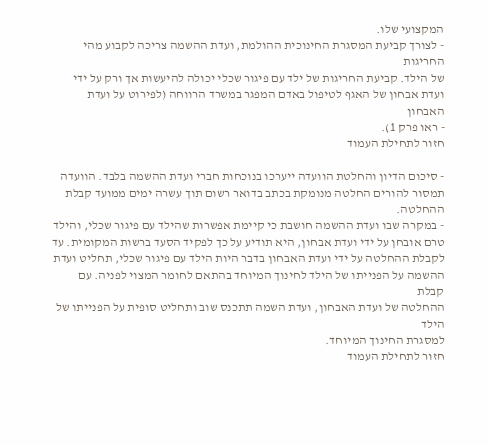המקצועי שלו.
- לצורך קביעת המסגרת החינוכית ההולמת, ועדת ההשמה צריכה לקבוע מהי החריגות
של הילד. קביעת החריגות של ילד עם פיגור שכלי יכולה להיעשות אך ורק על ידי
ועדת אבחון של האגף לטיפול באדם המפגר במשרד הרווחה (לפירוט על ועדת האבחון
- ראו פרק 1).
חזור לתחילת העמוד

- סיכום הדיון והחלטת הוועדה ייערכו בנוכחות חברי ועדת ההשמה בלבד. הוועדה
תמסור להורים החלטה מנומקת בכתב בדואר רשום תוך עשרה ימים ממועד קבלת ההחלטה.
- במקרה שבו ועדת ההשמה חושבת כי קיימת אפשרות שהילד עם פיגור שכלי, והילד
טרם אובחן על ידי ועדת אבחון, היא תודיע על כך לפקיד הסעד ברשות המקומית. עד
לקבלת ההחלטה על ידי ועדת האבחון בדבר היות הילד עם פיגור שכלי, תחליט ועדת
ההשמה על הפנייתו של הילד לחינוך המיוחד בהתאם לחומר המצוי לפניה. עם קבלת
ההחלטה של ועדת האבחון, ועדת השמה תתכנס שוב ותחליט סופית על הפנייתו של הילד
למסגרת החינוך המיוחד.
חזור לתחילת העמוד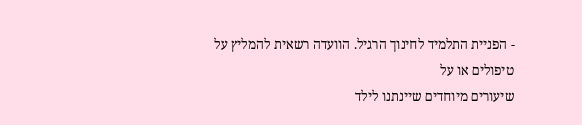- הפניית התלמיד לחינוך הרגיל. הוועדה רשאית להמליץ על טיפולים או על
שיעורים מיוחדים שיינתנו לילד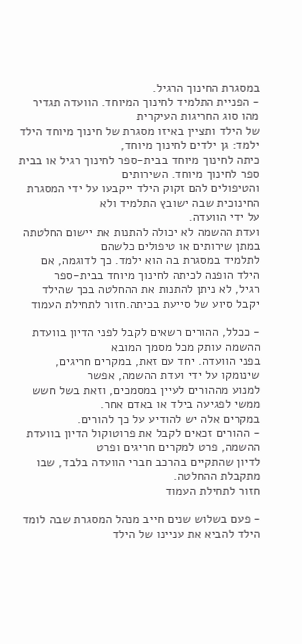במסגרת החינוך הרגיל.
- הפניית התלמיד לחינוך המיוחד. הוועדה תגדיר מהו סוג החריגות העיקרית
של הילד ותציין באיזו מסגרת של חינוך מיוחד הילד ילמד: גן ילדים לחינוך מיוחד,
כיתה לחינוך מיוחד בבית-ספר לחינוך רגיל או בבית ספר לחינוך מיוחד. השירותים
והטיפולים להם זקוק הילד ייקבעו על ידי המסגרת החינוכית שבה ישובץ התלמיד ולא
על ידי הוועדה.
ועדת ההשמה לא יכולה להתנות את יישום החלטתה במתן שירותים או טיפולים כלשהם
לתלמיד במסגרת בה הוא ילמד. כך לדוגמה, אם הילד הופנה לכיתה לחינוך מיוחד בבית-ספר
רגיל, לא ניתן להתנות את ההחלטה בכך שהילד יקבל סיוע של סייעת בכיתה.חזור לתחילת העמוד

- ככלל, ההורים רשאים לקבל לפני הדיון בוועדת ההשמה עותק מכל מסמך המובא
בפני הוועדה. יחד עם זאת, במקרים חריגים, שינומקו על ידי ועדת ההשמה, אפשר
למנוע מההורים לעיין במסמכים, וזאת בשל חשש ממשי לפגיעה בילד או באדם אחר.
במקרים אלה יש להודיע על כך להורים.
- ההורים זכאים לקבל את פרוטוקול הדיון בוועדת ההשמה, פרט למקרים חריגים ופרט
לדיון שהתקיים בהרכב חברי הוועדה בלבד, שבו מתקבלת ההחלטה.
חזור לתחילת העמוד

- פעם בשלוש שנים חייב מנהל המסגרת שבה לומד הילד להביא את עניינו של הילד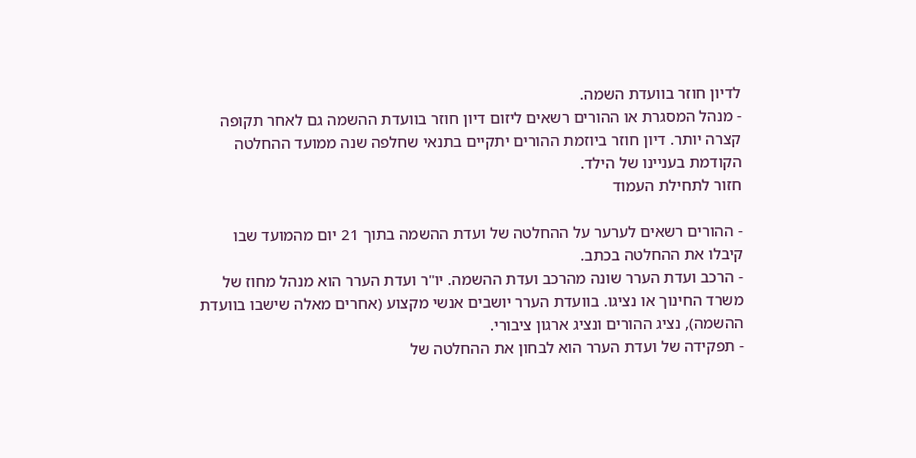לדיון חוזר בוועדת השמה.
- מנהל המסגרת או ההורים רשאים ליזום דיון חוזר בוועדת ההשמה גם לאחר תקופה
קצרה יותר. דיון חוזר ביוזמת ההורים יתקיים בתנאי שחלפה שנה ממועד ההחלטה
הקודמת בעניינו של הילד.
חזור לתחילת העמוד

- ההורים רשאים לערער על ההחלטה של ועדת ההשמה בתוך 21 יום מהמועד שבו
קיבלו את ההחלטה בכתב.
- הרכב ועדת הערר שונה מהרכב ועדת ההשמה. יו"ר ועדת הערר הוא מנהל מחוז של
משרד החינוך או נציגו. בוועדת הערר יושבים אנשי מקצוע (אחרים מאלה שישבו בוועדת
ההשמה), נציג ההורים ונציג ארגון ציבורי.
- תפקידה של ועדת הערר הוא לבחון את ההחלטה של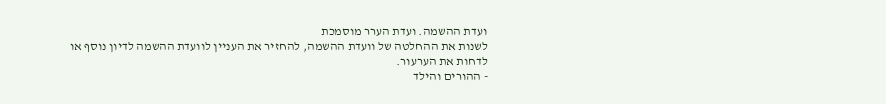ועדת ההשמה. ועדת הערר מוסמכת
לשנות את ההחלטה של וועדת ההשמה, להחזיר את העניין לוועדת ההשמה לדיון נוסף או
לדחות את הערעור.
- ההורים והילד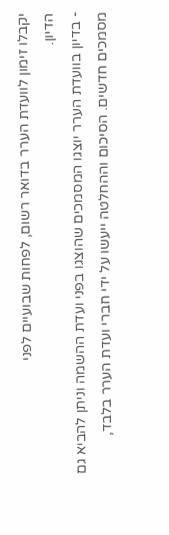יקבלו זימון לוועדת הערר בדואר רשום, לפחות שבועיים לפני
הדיון.
- בדיון בוועדת הערר יוצגו המסמכים שהוצגו בפני ועדת ההשמה וניתן להביא גם
מסמכים חדשים. הסיכום וההחלטה ייעשו על ידי חברי ועדת הערר בלבד,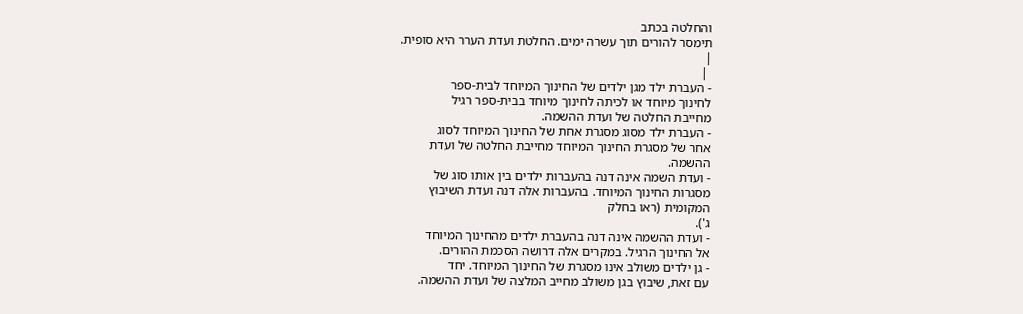והחלטה בכתב
תימסר להורים תוך עשרה ימים. החלטת ועדת הערר היא סופית.
|
 |
- העברת ילד מגן ילדים של החינוך המיוחד לבית-ספר
לחינוך מיוחד או לכיתה לחינוך מיוחד בבית-ספר רגיל
מחייבת החלטה של ועדת ההשמה.
- העברת ילד מסוג מסגרת אחת של החינוך המיוחד לסוג
אחר של מסגרת החינוך המיוחד מחייבת החלטה של ועדת
ההשמה.
- ועדת השמה אינה דנה בהעברות ילדים בין אותו סוג של
מסגרות החינוך המיוחד. בהעברות אלה דנה ועדת השיבוץ
המקומית (ראו בחלק
ג').
- ועדת ההשמה אינה דנה בהעברת ילדים מהחינוך המיוחד
אל החינוך הרגיל. במקרים אלה דרושה הסכמת ההורים.
- גן ילדים משולב אינו מסגרת של החינוך המיוחד. יחד
עם זאת, שיבוץ בגן משולב מחייב המלצה של ועדת ההשמה.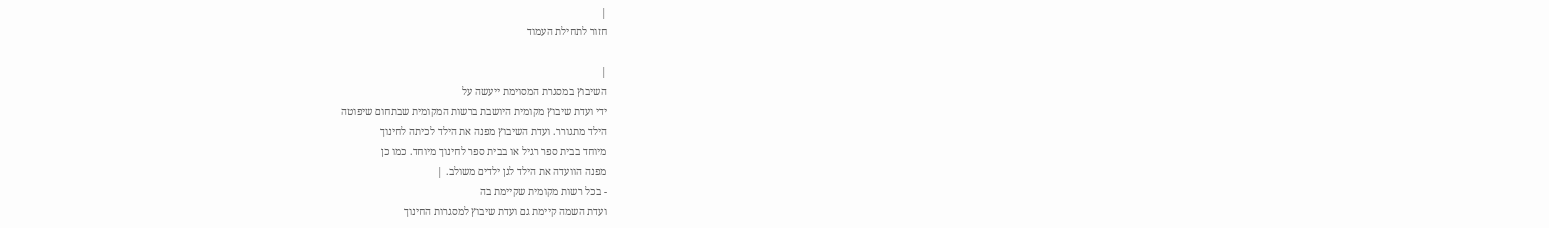|
חזור לתחילת העמוד

|
השיבוץ במסגרת המסוימת ייעשה על
ידי ועדת שיבוץ מקומית היושבת ברשות המקומית שבתחום שיפוטה
הילד מתגורר. ועדת השיבוץ מפנה את הילד לכיתה לחינוך
מיוחד בבית ספר רגיל או בבית ספר לחינוך מיוחד. כמו כן
מפנה הוועדה את הילד לגן ילדים משולב. |
- בכל רשות מקומית שקיימת בה
ועדת השמה קיימת גם ועדת שיבוץ למסגרות החינוך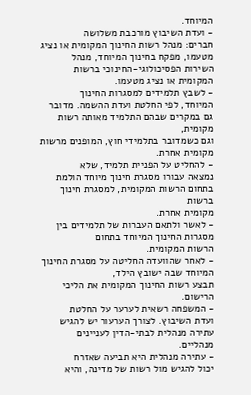המיוחד.
- ועדת השיבוץ מורכבת משלושה
חברים: מנהל רשות החינוך המקומית או נציג מטעמו, מפקח בחינוך המיוחד, מנהל
השירות הפסיכולוגי-החינוכי ברשות המקומית או נציג מטעמו.
- לשבץ תלמידים למסגרות החינוך
המיוחד, לפי החלטת ועדת ההשמה. מדובר גם במקרים שבהם התלמיד מאותה רשות מקומית,
וגם כשמדובר בתלמידי חוץ, המופנים מרשות מקומית אחרת.
- להחליט על הפניית תלמיד, שלא
נמצאה עבורו מסגרת חינוך מיוחד הולמת בתחום הרשות המקומית, למסגרת חינוך ברשות
מקומית אחרת.
- לאשר ולתאם העברות של תלמידים בין מסגרות החינוך המיוחד בתחום
הרשות המקומית.
- לאחר שהוועדה החליטה על מסגרת החינוך המיוחד שבה ישובץ הילד,
תבצע רשות החינוך המקומית את הליכי הרישום.
- המשפחה רשאית לערער על החלטת
ועדת השיבוץ. לצורך הערעור יש להגיש עתירה מנהלית לבתי-הדין לעניינים מנהליים.
- עתירה מנהלית היא תביעה שאזרח
יכול להגיש מול רשות של מדינה, והיא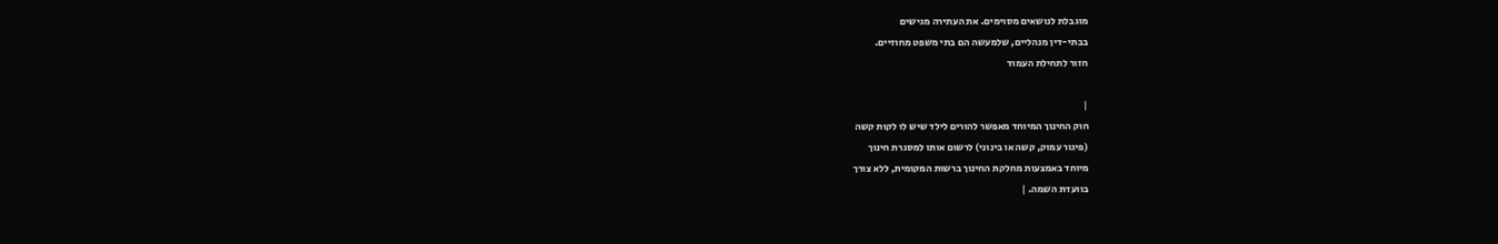מוגבלת לנושאים מסוימים. את העתירה מגישים
בבתי-דין מנהליים, שלמעשה הם בתי משפט מחוזיים.
חזור לתחילת העמוד

|
חוק החינוך המיוחד מאפשר להורים לילד שיש לו לקות קשה
(פיגור עמוק, קשה או בינוני) לרשום אותו למסגרת חינוך
מיוחד באמצעות מחלקת החינוך ברשות המקומית, ללא צורך
בוועדת השמה. |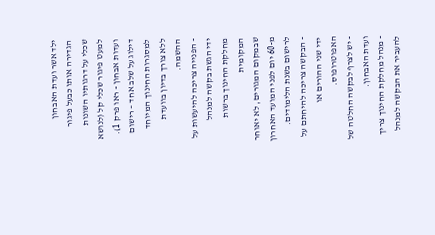ילד אשר ועדת האבחון
הגדירה אותו כבעל פיגור שכלי על דרגותיו השונות למעט פיגור שכלי קל (לנושא
ועדות אבחון - ראו פרק 1).
דילוג על שלב אחד – רישום למסגרות החינוך המיוחד ללא צורך בדיון בוועדת ההשמה.
- הפנייה צריכה להיעשות על ידי הגשת בקשה למנהל מחלקת החינוך ברשות המקומית
שבמקום המגורים, לא יאוחר מ-60 יום לפני המועד האחרון לרישום בשנת הלימודים.
- הבקשה צריכה להיחתם על ידי שני ההורים או האפוטרופוס.
- יש לצרף לבקשה החלטה של ועדת האבחון.
- מנהל מחלקת החינוך צריך להעביר את הבקשה למנהל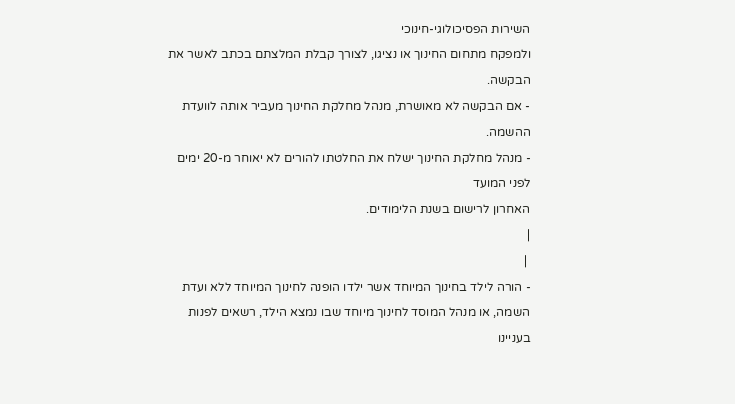השירות הפסיכולוגי-חינוכי
ולמפקח מתחום החינוך או נציגו, לצורך קבלת המלצתם בכתב לאשר את הבקשה.
- אם הבקשה לא מאושרת, מנהל מחלקת החינוך מעביר אותה לוועדת ההשמה.
- מנהל מחלקת החינוך ישלח את החלטתו להורים לא יאוחר מ-20 ימים לפני המועד
האחרון לרישום בשנת הלימודים.
|
 |
- הורה לילד בחינוך המיוחד אשר ילדו הופנה לחינוך המיוחד ללא ועדת
השמה, או מנהל המוסד לחינוך מיוחד שבו נמצא הילד, רשאים לפנות בעניינו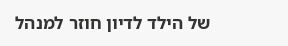של הילד לדיון חוזר למנהל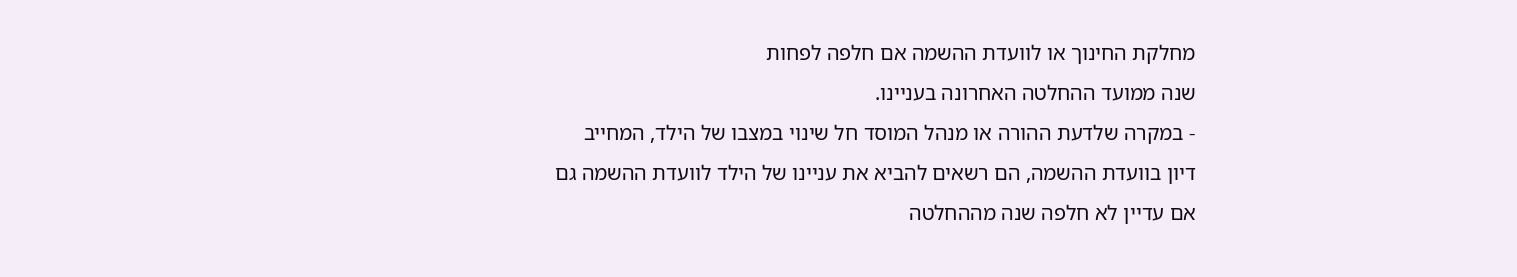מחלקת החינוך או לוועדת ההשמה אם חלפה לפחות
שנה ממועד ההחלטה האחרונה בעניינו.
- במקרה שלדעת ההורה או מנהל המוסד חל שינוי במצבו של הילד, המחייב
דיון בוועדת ההשמה, הם רשאים להביא את עניינו של הילד לוועדת ההשמה גם
אם עדיין לא חלפה שנה מההחלטה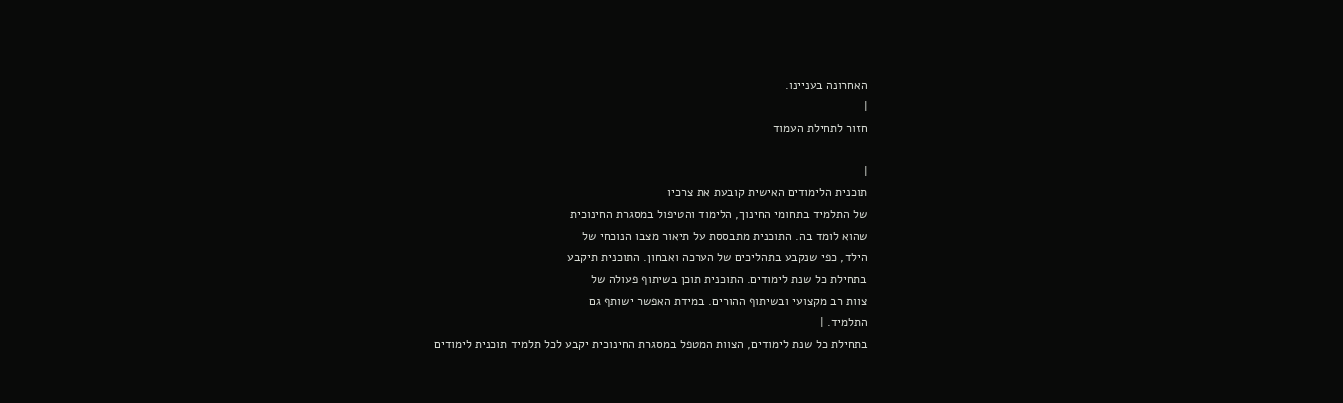האחרונה בעניינו.
|
חזור לתחילת העמוד

|
תוכנית הלימודים האישית קובעת את צרכיו
של התלמיד בתחומי החינוך, הלימוד והטיפול במסגרת החינוכית
שהוא לומד בה. התוכנית מתבססת על תיאור מצבו הנוכחי של
הילד, כפי שנקבע בתהליכים של הערכה ואבחון. התוכנית תיקבע
בתחילת כל שנת לימודים. התוכנית תוכן בשיתוף פעולה של
צוות רב מקצועי ובשיתוף ההורים. במידת האפשר ישותף גם
התלמיד. |
בתחילת כל שנת לימודים, הצוות המטפל במסגרת החינוכית יקבע לכל תלמיד תוכנית לימודים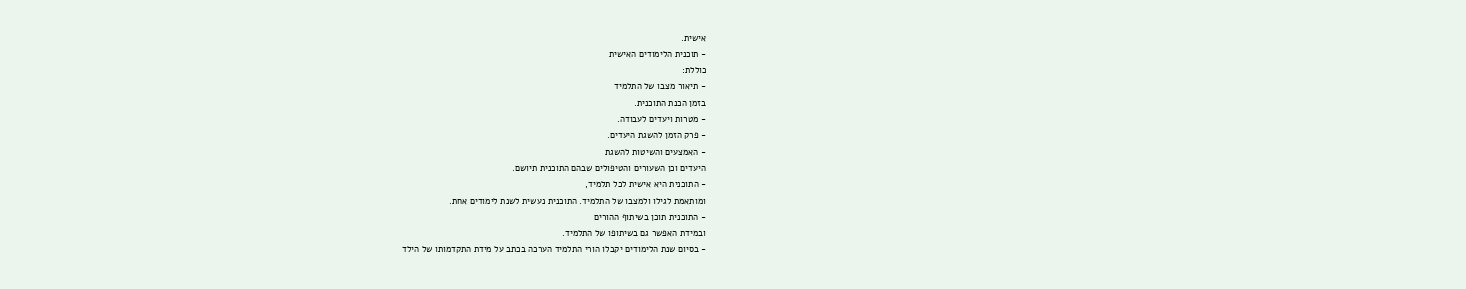אישית.
- תוכנית הלימודים האישית
כוללת:
- תיאור מצבו של התלמיד
בזמן הכנת התוכנית.
- מטרות ויעדים לעבודה.
- פרק הזמן להשגת היעדים.
- האמצעים והשיטות להשגת
היעדים וכן השעורים והטיפולים שבהם התוכנית תיושם.
- התוכנית היא אישית לכל תלמיד,
ומותאמת לגילו ולמצבו של התלמיד. התוכנית נעשית לשנת לימודים אחת.
- התוכנית תוכן בשיתוף ההורים
ובמידת האפשר גם בשיתופו של התלמיד.
- בסיום שנת הלימודים יקבלו הורי התלמיד הערכה בכתב על מידת התקדמותו של הילד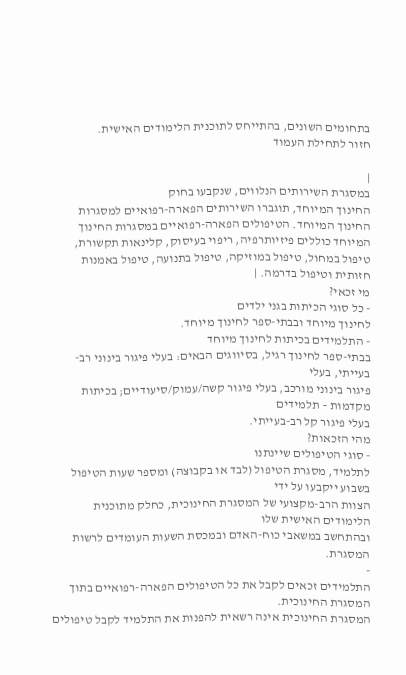בתחומים השונים, בהתייחס לתוכנית הלימודים האישית.
חזור לתחילת העמוד

|
במסגרת השירותים הנלווים, שנקבעו בחוק
החינוך המיוחד, תוגברו השירותים הפארה-רפואיים למסגרות
החינוך המיוחד. הטיפולים הפארה-רפואיים במסגרות החינוך
המיוחד כוללים פיזיותרפיה, ריפוי בעיסוק, קלינאות תקשורת,
טיפול במחול, טיפול במוזיקה, טיפול בתנועה, טיפול באמנות
חזותית וטיפול בדרמה. |
מי זכאי?
- כל סוגי הכיתות בגני ילדים
לחינוך מיוחד ובבתי-ספר לחינוך מיוחד.
- התלמידים בכיתות לחינוך מיוחד
בבתי-ספר לחינוך רגיל, בסיווגים הבאים: בעלי פיגור בינוני רב-בעייתי, בעלי
פיגור בינוני מורכב, בעלי פיגור קשה/עמוק/סיעודיים; בכיתות מקדמות – תלמידים
בעלי פיגור קל רב-בעייתי.
מהי הזכאות?
- סוגי הטיפולים שיינתנו
לתלמיד, מסגרת הטיפול (לבד או בקבוצה) ומספר שעות הטיפול בשבוע ייקבעו על ידי
הצוות הרב-מקצועי של המסגרת החינוכית, כחלק מתוכנית הלימודים האישית שלו
ובהתחשב במשאבי כוח-האדם ובמכסת השעות העומדים לרשות המסגרת.
-
התלמידים זכאים לקבל את כל הטיפולים הפארה-רפואיים בתוך המסגרת החינוכית.
המסגרת החינוכית אינה רשאית להפנות את התלמיד לקבל טיפולים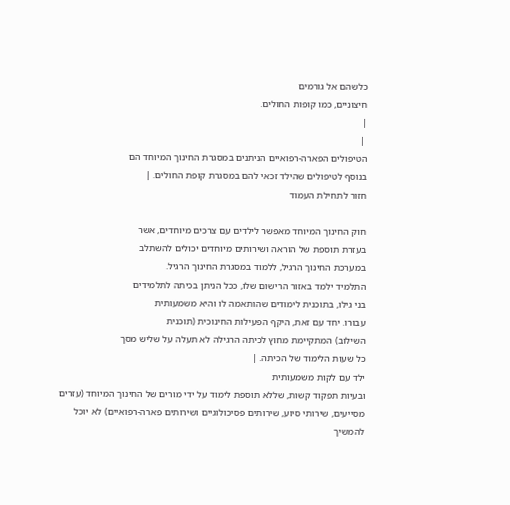כלשהם אל גורמים
חיצוניים, כמו קופות החולים.
|
 |
הטיפולים הפארה-רפואיים הניתנים במסגרת החינוך המיוחד הם
בנוסף לטיפולים שהילד זכאי להם במסגרת קופת החולים. |
חזור לתחילת העמוד

חוק החינוך המיוחד מאפשר לילדים עם צרכים מיוחדים, אשר
בעזרת תוספת של הוראה ושירותים מיוחדים יכולים להשתלב
במערכת החינוך הרגיל, ללמוד במסגרת החינוך הרגיל.
התלמיד ילמד באזור הרישום שלו, ככל הניתן בכיתה לתלמידים
בני גילו, בתוכנית לימודים שהותאמה לו והיא משמעותית
עבורו. יחד עם זאת, היקף הפעילות החינוכית (תוכנית
השילוב) המתקיימת מחוץ לכיתה הרגילה לא תעלה על שליש מסך
כל שעות הלימוד של הכיתה. |
ילד עם לקות משמעותית
ובעיות תפקוד קשות, שללא תוספת לימוד על ידי מורים של החינוך המיוחד (עזרים
מסייעים, שירותי סיוע, שירותים פסיכולוגיים ושירותים פארה-רפואיים) לא יוכל להמשיך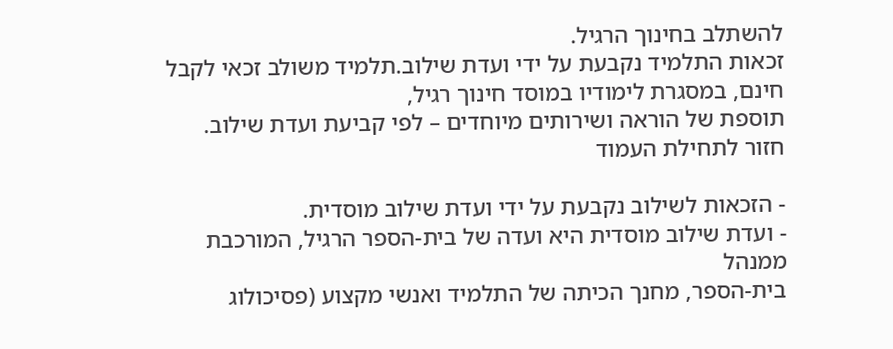להשתלב בחינוך הרגיל.
זכאות התלמיד נקבעת על ידי ועדת שילוב.תלמיד משולב זכאי לקבל חינם, במסגרת לימודיו במוסד חינוך רגיל,
תוספת של הוראה ושירותים מיוחדים – לפי קביעת ועדת שילוב.
חזור לתחילת העמוד

- הזכאות לשילוב נקבעת על ידי ועדת שילוב מוסדית.
- ועדת שילוב מוסדית היא ועדה של בית-הספר הרגיל, המורכבת ממנהל
בית-הספר, מחנך הכיתה של התלמיד ואנשי מקצוע (פסיכולוג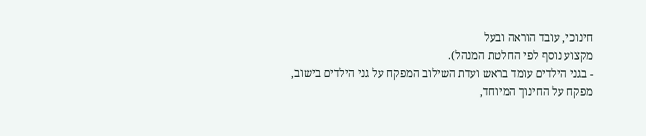חינוכי, עובד הוראה ובעל
מקצוע נוסף לפי החלטת המנהל).
- בגני הילדים עומד בראש ועדת השילוב המפקח על גני הילדים בישוב,
מפקח על החינוך המיוחד,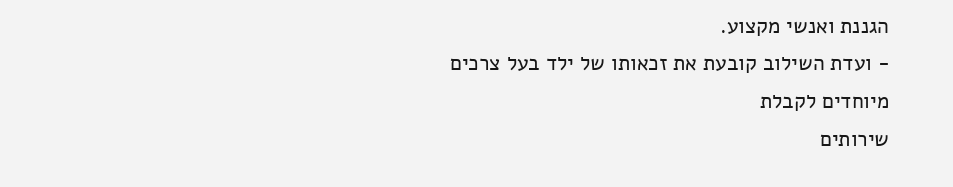הגננת ואנשי מקצוע.
- ועדת השילוב קובעת את זכאותו של ילד בעל צרכים מיוחדים לקבלת
שירותים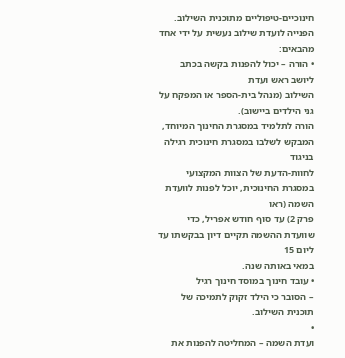חינוכיים-טיפוליים מתוכנית השילוב.
הפנייה לועדת שילוב נעשית על ידי אחד מהבאים:
• הורה – יכול להפנות בקשה בכתב ליושב ראש ועדת
השילוב (מנהל בית-הספר או המפקח על גני הילדים ביישוב).
הורה לתלמיד במסגרת החינוך המיוחד, המבקש לשלבו במסגרת חינוכית רגילה בניגוד
לחוות-הדעת של הצוות המקצועי במסגרת החינוכית, יוכל לפנות לוועדת השמה (ראו
פרק 2) עד סוף חודש אפריל, כדי שוועדת ההשמה תקיים דיון בבקשתו עד ליום 15
במאי באותה שנה.
• עובד חינוך במוסד חינוך רגיל
– הסובר כי הילד זקוק לתמיכה של תוכנית השילוב.
•
ועדת השמה – המחליטה להפנות את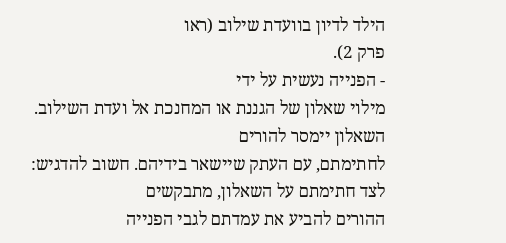הילד לדיון בוועדת שילוב (ראו
פרק 2).
- הפנייה נעשית על ידי
מילוי שאלון של הגננת או המחנכת אל ועדת השילוב. השאלון יימסר להורים
לחתימתם, עם העתק שיישאר בידיהם. חשוב להדגיש: לצד חתימתם על השאלון, מתבקשים
ההורים להביע את עמדתם לגבי הפנייה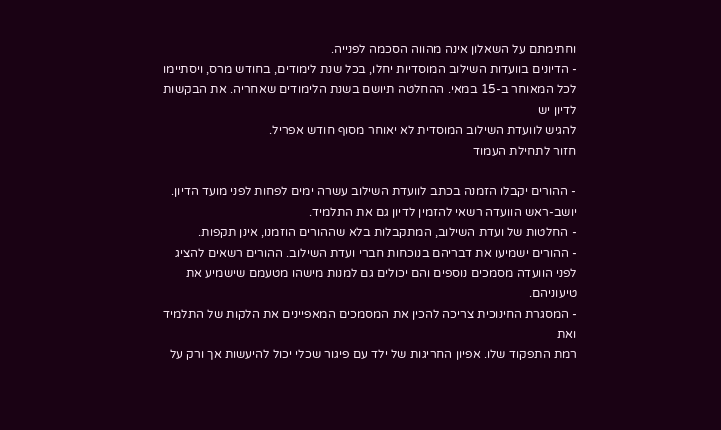וחתימתם על השאלון אינה מהווה הסכמה לפנייה.
- הדיונים בוועדות השילוב המוסדיות יחלו, בכל שנת לימודים, בחודש מרס, ויסתיימו
לכל המאוחר ב-15 במאי. ההחלטה תיושם בשנת הלימודים שאחריה. את הבקשות לדיון יש
להגיש לוועדת השילוב המוסדית לא יאוחר מסוף חודש אפריל.
חזור לתחילת העמוד

- ההורים יקבלו הזמנה בכתב לוועדת השילוב עשרה ימים לפחות לפני מועד הדיון.
יושב-ראש הוועדה רשאי להזמין לדיון גם את התלמיד.
- החלטות של ועדת השילוב, המתקבלות בלא שההורים הוזמנו, אינן תקפות.
- ההורים ישמיעו את דבריהם בנוכחות חברי ועדת השילוב. ההורים רשאים להציג
לפני הוועדה מסמכים נוספים והם יכולים גם למנות מישהו מטעמם שישמיע את
טיעוניהם.
- המסגרת החינוכית צריכה להכין את המסמכים המאפיינים את הלקות של התלמיד ואת
רמת התפקוד שלו. אפיון החריגות של ילד עם פיגור שכלי יכול להיעשות אך ורק על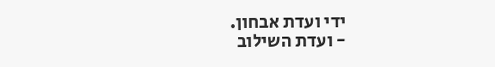ידי ועדת אבחון.
- ועדת השילוב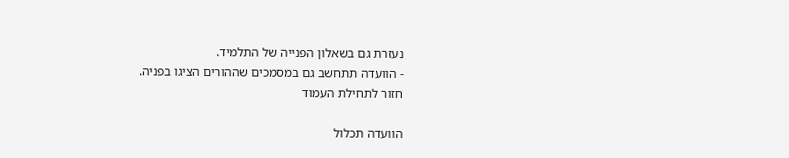נעזרת גם בשאלון הפנייה של התלמיד.
- הוועדה תתחשב גם במסמכים שההורים הציגו בפניה.
חזור לתחילת העמוד

הוועדה תכלול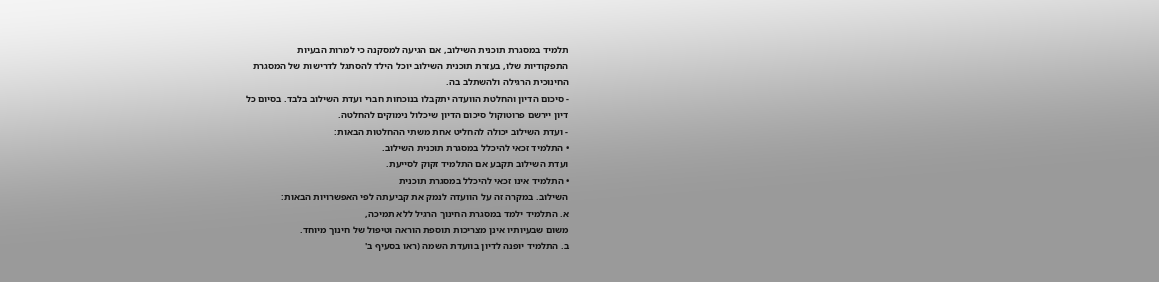תלמיד במסגרת תוכנית השילוב, אם הגיעה למסקנה כי למרות הבעיות
התפקודיות שלו, בעזרת תוכנית השילוב יוכל הילד להסתגל לדרישות של המסגרת
החינוכית הרגילה ולהשתלב בה.
- סיכום הדיון והחלטת הוועדה יתקבלו בנוכחות חברי ועדת השילוב בלבד. בסיום כל
דיון יירשם פרוטוקול סיכום הדיון שיכלול נימוקים להחלטה.
- ועדת השילוב יכולה להחליט אחת משתי ההחלטות הבאות:
• התלמיד זכאי להיכלל במסגרת תוכנית השילוב.
ועדת השילוב תקבע אם התלמיד זקוק לסייעת.
• התלמיד אינו זכאי להיכלל במסגרת תוכנית
השילוב. במקרה זה על הוועדה לנמק את קביעתה לפי האפשרויות הבאות:
א. התלמיד ילמד במסגרת החינוך הרגיל ללא תמיכה,
משום שבעיותיו אינן מצריכות תוספת הוראה וטיפול של חינוך מיוחד.
ב. התלמיד יופנה לדיון בוועדת השמה (ראו בסעיף ב'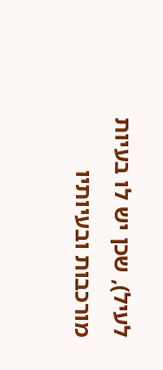לעיל), שכן יש לו בעיות מורכבות ובעיותיו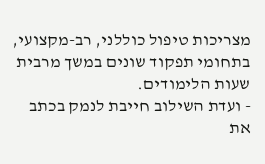מצריכות טיפול כוללני, רב-מקצועי,
בתחומי תפקוד שונים במשך מרבית שעות הלימודים.
- ועדת השילוב חייבת לנמק בכתב את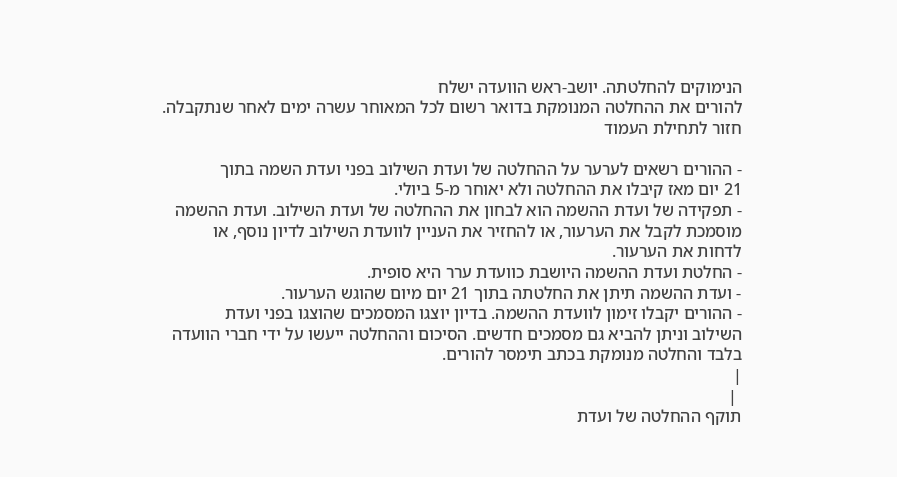הנימוקים להחלטתה. יושב-ראש הוועדה ישלח
להורים את ההחלטה המנומקת בדואר רשום לכל המאוחר עשרה ימים לאחר שנתקבלה.
חזור לתחילת העמוד

- ההורים רשאים לערער על ההחלטה של ועדת השילוב בפני ועדת השמה בתוך
21 יום מאז קיבלו את ההחלטה ולא יאוחר מ-5 ביולי.
- תפקידה של ועדת ההשמה הוא לבחון את ההחלטה של ועדת השילוב. ועדת ההשמה
מוסמכת לקבל את הערעור, או להחזיר את העניין לוועדת השילוב לדיון נוסף, או
לדחות את הערעור.
- החלטת ועדת ההשמה היושבת כוועדת ערר היא סופית.
- ועדת ההשמה תיתן את החלטתה בתוך 21 יום מיום שהוגש הערעור.
- ההורים יקבלו זימון לוועדת ההשמה. בדיון יוצגו המסמכים שהוצגו בפני ועדת
השילוב וניתן להביא גם מסמכים חדשים. הסיכום וההחלטה ייעשו על ידי חברי הוועדה
בלבד והחלטה מנומקת בכתב תימסר להורים.
|
 |
תוקף ההחלטה של ועדת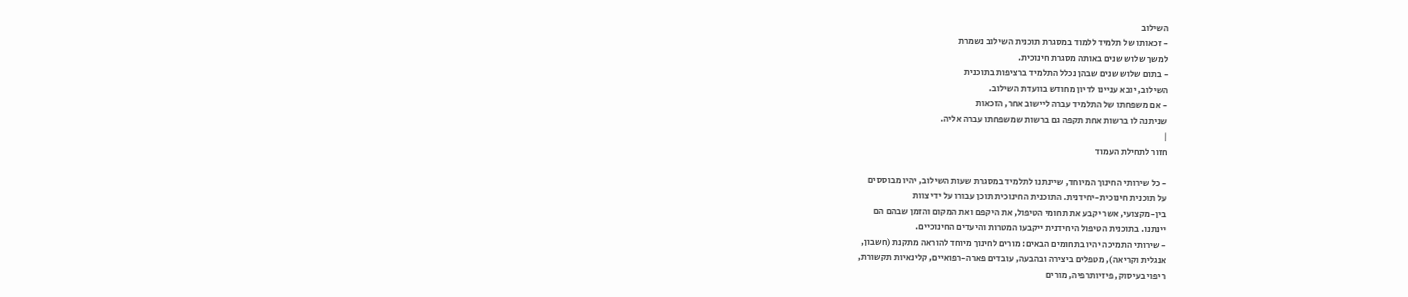השילוב
- זכאותו של תלמיד ללמוד במסגרת תוכנית השילוב נשמרת
למשך שלוש שנים באותה מסגרת חינוכית.
- בתום שלוש שנים שבהן נכלל התלמיד ברציפות בתוכנית
השילוב, יובא עניינו לדיון מחודש בוועדת השילוב.
- אם משפחתו של התלמיד עברה ליישוב אחר, הזכאות
שניתנה לו ברשות אחת תקפה גם ברשות שמשפחתו עברה אליה.
|
חזור לתחילת העמוד

- כל שירותי החינוך המיוחד, שיינתנו לתלמיד במסגרת שעות השילוב, יהיו מבוססים
על תוכנית חינוכית-יחידנית. התוכנית החינוכית תוכן עבורו על ידי צוות
בין-מקצועי, אשר יקבע את תחומי הטיפול, את היקפם ואת המקום והזמן שבהם הם
יינתנו. בתוכנית הטיפול היחידנית ייקבעו המטרות והיעדים החינוכיים.
- שירותי התמיכה יהיו בתחומים הבאים: מורים לחינוך מיוחד להוראה מתקנת (חשבון,
אנגלית וקריאה), מטפלים ביצירה ובהבעה, עובדים פארה-רפואיים, קלינאיות תקשורת,
ריפוי בעיסוק, פיזיותרפיה, מורים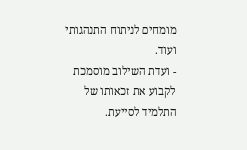מומחים לניתוח התנהגותי ועוד.
- ועדת השילוב מוסמכת לקבוע את זכאותו של התלמיד לסייעת.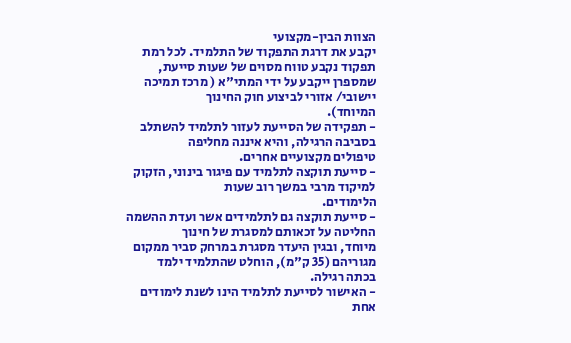הצוות הבין-מקצועי
יקבע את דרגת התפקוד של התלמיד. לכל רמת תפקוד נקבע טווח מסוים של שעות סייעת,
שמספרן ייקבע על ידי המתי"א ( מרכז תמיכה יישובי/ אזורי לביצוע חוק החינוך
המיוחד).
- תפקידה של הסייעת לעזור לתלמיד להשתלב בסביבה הרגילה, והיא איננה מחליפה
טיפולים מקצועיים אחרים.
- סייעת תוקצה לתלמיד עם פיגור בינוני, הזקוק למיקוד מרבי במשך רוב שעות
הלימודים.
- סייעת תוקצה גם לתלמידים אשר ועדת ההשמה החליטה על זכאותם למסגרת של חינוך
מיוחד, ובגין היעדר מסגרת במרחק סביר ממקום מגוריהם (35 ק"מ), הוחלט שהתלמיד ילמד
בכתה רגילה.
- האישור לסייעת לתלמיד הינו לשנת לימודים אחת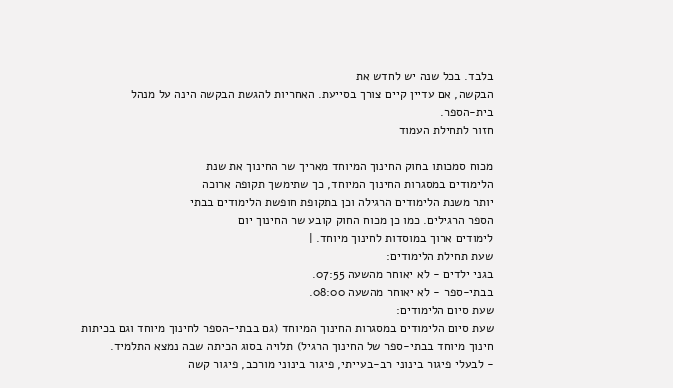בלבד. בכל שנה יש לחדש את
הבקשה, אם עדיין קיים צורך בסייעת. האחריות להגשת הבקשה הינה על מנהל
בית-הספר.
חזור לתחילת העמוד

מכוח סמכותו בחוק החינוך המיוחד מאריך שר החינוך את שנת
הלימודים במסגרות החינוך המיוחד, כך שתימשך תקופה ארוכה
יותר משנת הלימודים הרגילה וכן בתקופת חופשת הלימודים בבתי
הספר הרגילים. כמו כן מכוח החוק קובע שר החינוך יום
לימודים ארוך במוסדות לחינוך מיוחד. |
שעת תחילת הלימודים:
בגני ילדים - לא יאוחר מהשעה 07:55.
בבתי-ספר - לא יאוחר מהשעה 08:00.
שעת סיום הלימודים:
שעת סיום הלימודים במסגרות החינוך המיוחד (גם בבתי-הספר לחינוך מיוחד וגם בכיתות
חינוך מיוחד בבתי-ספר של החינוך הרגיל) תלויה בסוג הכיתה שבה נמצא התלמיד.
- לבעלי פיגור בינוני רב-בעייתי, פיגור בינוני מורכב, פיגור קשה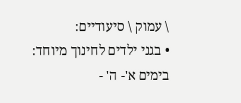\ עמוק \ סיעודיים:
• בגני ילדים לחינוך מיוחד:
בימים א'- ה' -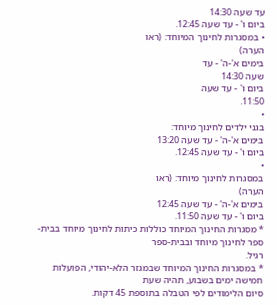עד שעה 14:30
ביום ו' - עד שעה 12:45.
• במסגרות לחינוך המיוחד: (ראו
הערה)
בימים א'-ה' - עד
שעה 14:30
ביום ו' - עד שעה
11:50.
•
בגני ילדים לחינוך מיוחד:
בימים א'-ה' - עד שעה 13:20
ביום ו' - עד שעה 12:45.
•
במסגרות לחינוך מיוחד: (ראו
הערה)
בימים א'-ה' - עד שעה 12:45
ביום ו' - עד שעה 11:50.
* מסגרות החינוך המיוחד כוללות כיתות לחינוך מיוחד בבית-ספר לחינוך מיוחד ובבית-ספר
רגיל.
* במסגרות החינוך המיוחד שבמגזר הלא-יהודי, הפועלות חמישה ימים בשבוע, תהיה שעת
סיום הלימודים לפי הטבלה בתוספת 45 דקות.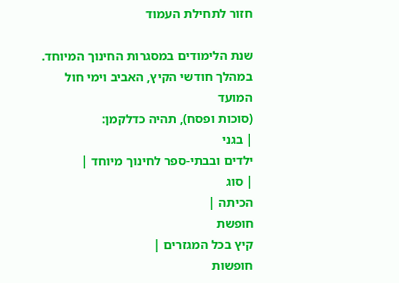חזור לתחילת העמוד

שנת הלימודים במסגרות החינוך המיוחד. במהלך חודשי הקיץ, האביב וימי חול המועד
(סוכות ופסח), תהיה כדלקמן:
| בגני
ילדים ובבתי-ספר לחינוך מיוחד |
| סוג
הכיתה |
חופשת
קיץ בכל המגזרים |
חופשות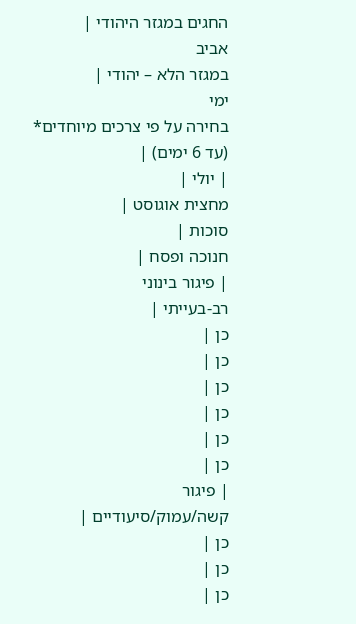החגים במגזר היהודי |
אביב
במגזר הלא – יהודי |
ימי
בחירה על פי צרכים מיוחדים* (עד 6 ימים) |
| יולי |
מחצית אוגוסט |
סוכות |
חנוכה ופסח |
| פיגור בינוני
רב-בעייתי |
כן |
כן |
כן |
כן |
כן |
כן |
| פיגור
קשה/עמוק/סיעודיים |
כן |
כן |
כן |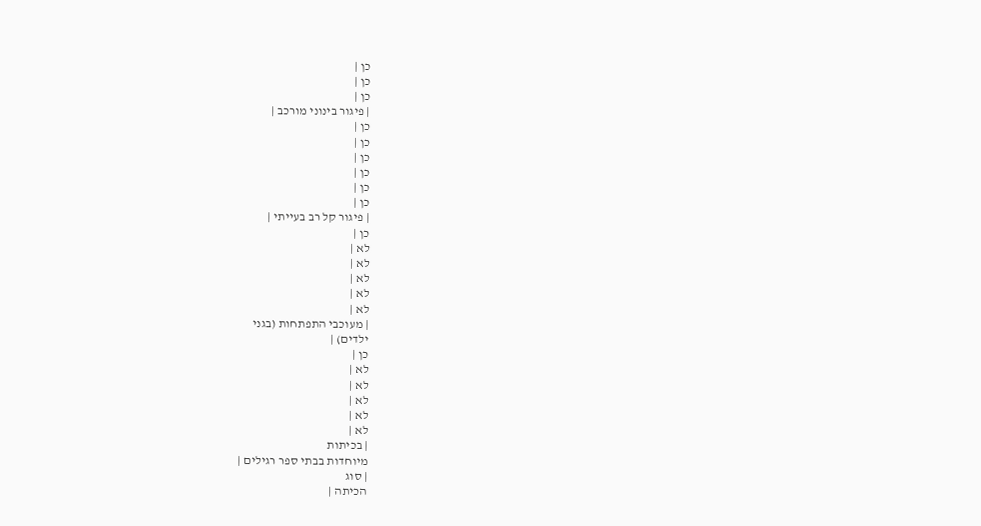כן |
כן |
כן |
| פיגור בינוני מורכב |
כן |
כן |
כן |
כן |
כן |
כן |
| פיגור קל רב בעייתי |
כן |
לא |
לא |
לא |
לא |
לא |
| מעוכבי התפתחות (בגני
ילדים) |
כן |
לא |
לא |
לא |
לא |
לא |
| בכיתות
מיוחדות בבתי ספר רגילים |
| סוג
הכיתה |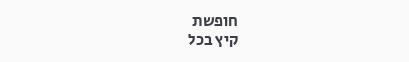חופשת
קיץ בכל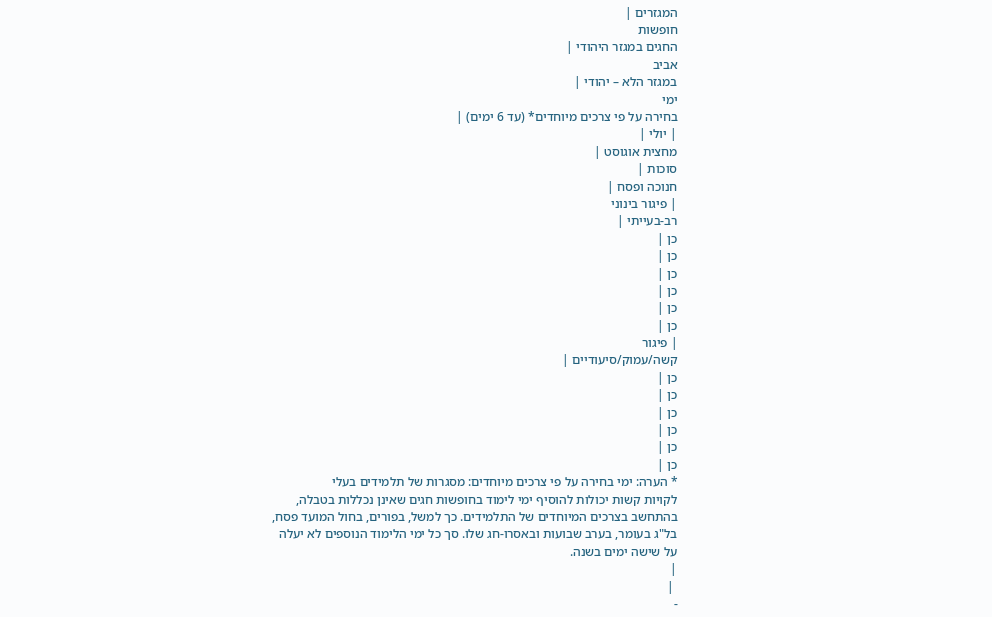המגזרים |
חופשות
החגים במגזר היהודי |
אביב
במגזר הלא – יהודי |
ימי
בחירה על פי צרכים מיוחדים* (עד 6 ימים) |
| יולי |
מחצית אוגוסט |
סוכות |
חנוכה ופסח |
| פיגור בינוני
רב-בעייתי |
כן |
כן |
כן |
כן |
כן |
כן |
| פיגור
קשה/עמוק/סיעודיים |
כן |
כן |
כן |
כן |
כן |
כן |
* הערה: ימי בחירה על פי צרכים מיוחדים: מסגרות של תלמידים בעלי
לקויות קשות יכולות להוסיף ימי לימוד בחופשות חגים שאינן נכללות בטבלה,
בהתחשב בצרכים המיוחדים של התלמידים. כך למשל, בפורים, בחול המועד פסח,
בל"ג בעומר, בערב שבועות ובאסרו-חג שלו. סך כל ימי הלימוד הנוספים לא יעלה
על שישה ימים בשנה.
|
 |
-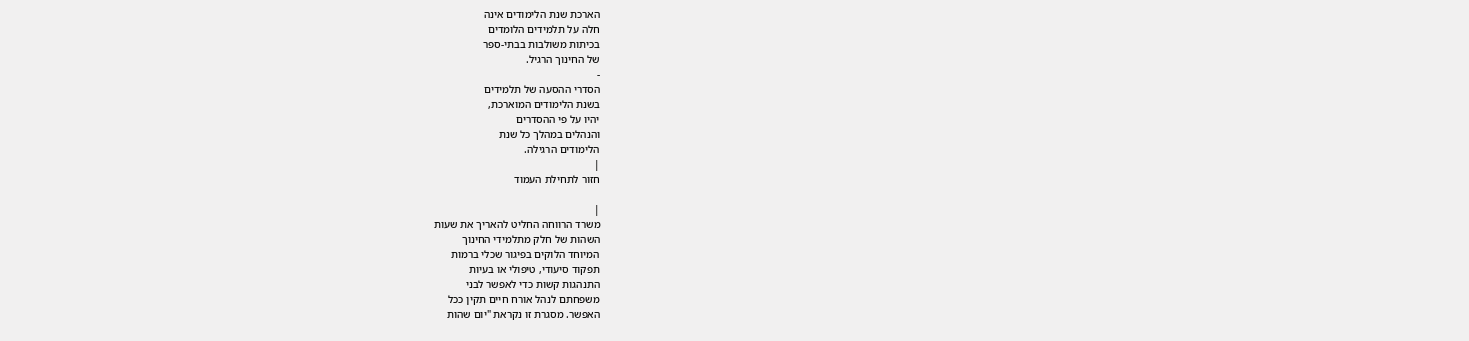הארכת שנת הלימודים אינה
חלה על תלמידים הלומדים
בכיתות משולבות בבתי-ספר
של החינוך הרגיל.
-
הסדרי ההסעה של תלמידים
בשנת הלימודים המוארכת,
יהיו על פי ההסדרים
והנהלים במהלך כל שנת
הלימודים הרגילה.
|
חזור לתחילת העמוד

|
משרד הרווחה החליט להאריך את שעות
השהות של חלק מתלמידי החינוך
המיוחד הלוקים בפיגור שכלי ברמות
תפקוד סיעודי, טיפולי או בעיות
התנהגות קשות כדי לאפשר לבני
משפחתם לנהל אורח חיים תקין ככל
האפשר. מסגרת זו נקראת "יום שהות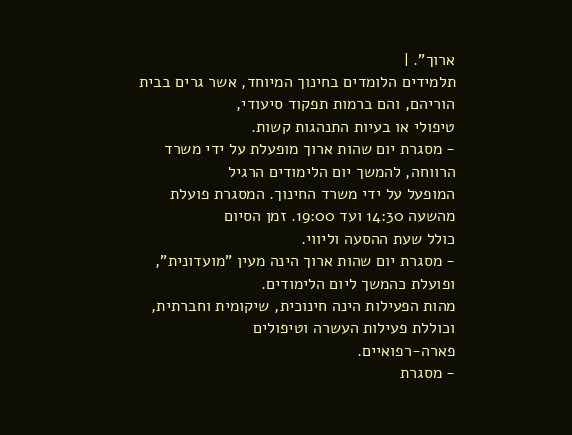ארוך". |
תלמידים הלומדים בחינוך המיוחד, אשר גרים בבית הוריהם, והם ברמות תפקוד סיעודי,
טיפולי או בעיות התנהגות קשות.
- מסגרת יום שהות ארוך מופעלת על ידי משרד הרווחה, להמשך יום הלימודים הרגיל
המופעל על ידי משרד החינוך. המסגרת פועלת מהשעה 14:30 ועד 19:00. זמן הסיום
כולל שעת ההסעה וליווי.
- מסגרת יום שהות ארוך הינה מעין "מועדונית", ופועלת כהמשך ליום הלימודים.
מהות הפעילות הינה חינוכית, שיקומית וחברתית, וכוללת פעילות העשרה וטיפולים
פארה-רפואיים.
- מסגרת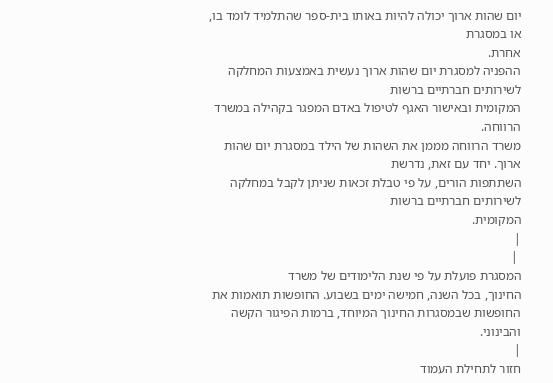יום שהות ארוך יכולה להיות באותו בית-ספר שהתלמיד לומד בו, או במסגרת
אחרת.
ההפניה למסגרת יום שהות ארוך נעשית באמצעות המחלקה לשירותים חברתיים ברשות
המקומית ובאישור האגף לטיפול באדם המפגר בקהילה במשרד הרווחה.
משרד הרווחה מממן את השהות של הילד במסגרת יום שהות ארוך. יחד עם זאת, נדרשת
השתתפות הורים, על פי טבלת זכאות שניתן לקבל במחלקה לשירותים חברתיים ברשות
המקומית.
|
 |
המסגרת פועלת על פי שנת הלימודים של משרד
החינוך, בכל השנה, חמישה ימים בשבוע. החופשות תואמות את
החופשות שבמסגרות החינוך המיוחד, ברמות הפיגור הקשה
והבינוני.
|
חזור לתחילת העמוד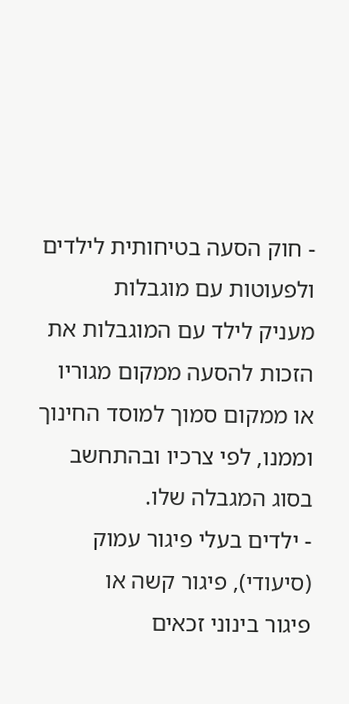- חוק הסעה בטיחותית לילדים ולפעוטות עם מוגבלות
מעניק לילד עם המוגבלות את הזכות להסעה ממקום מגוריו
או ממקום סמוך למוסד החינוך וממנו, לפי צרכיו ובהתחשב
בסוג המגבלה שלו.
- ילדים בעלי פיגור עמוק (סיעודי), פיגור קשה או
פיגור בינוני זכאים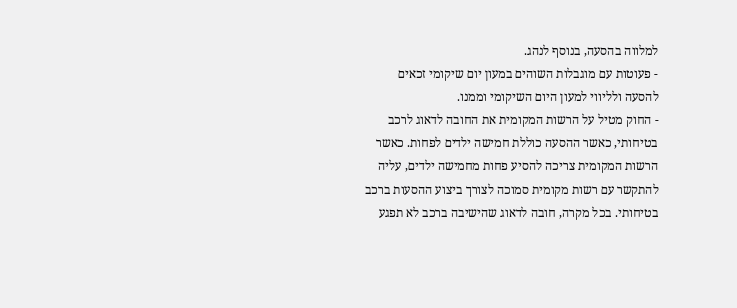למלווה בהסעה, בנוסף לנהג.
- פעוטות עם מוגבלות השוהים במעון יום שיקומי זכאים
להסעה ולליווי למעון היום השיקומי וממנו.
- החוק מטיל על הרשות המקומית את החובה לדאוג לרכב
בטיחותי, כאשר ההסעה כוללת חמישה ילדים לפחות. כאשר
הרשות המקומית צריכה להסיע פחות מחמישה ילדים, עליה
להתקשר עם רשות מקומית סמוכה לצורך ביצוע ההסעות ברכב
בטיחותי. בכל מקרה, חובה לדאוג שהישיבה ברכב לא תפגע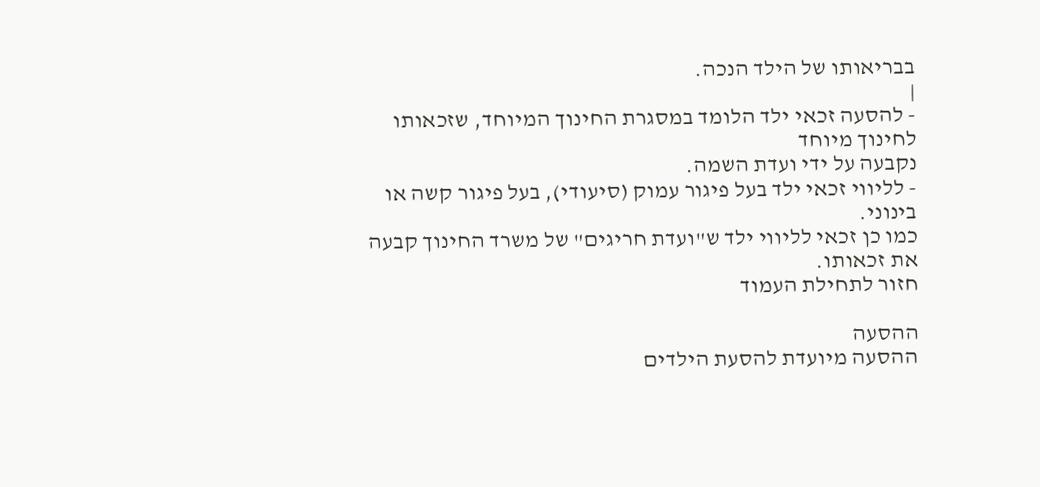בבריאותו של הילד הנכה.
|
- להסעה זכאי ילד הלומד במסגרת החינוך המיוחד, שזכאותו לחינוך מיוחד
נקבעה על ידי ועדת השמה.
- לליווי זכאי ילד בעל פיגור עמוק (סיעודי), בעל פיגור קשה או בינוני.
כמו כן זכאי לליווי ילד ש"ועדת חריגים" של משרד החינוך קבעה את זכאותו.
חזור לתחילת העמוד

ההסעה
ההסעה מיועדת להסעת הילדים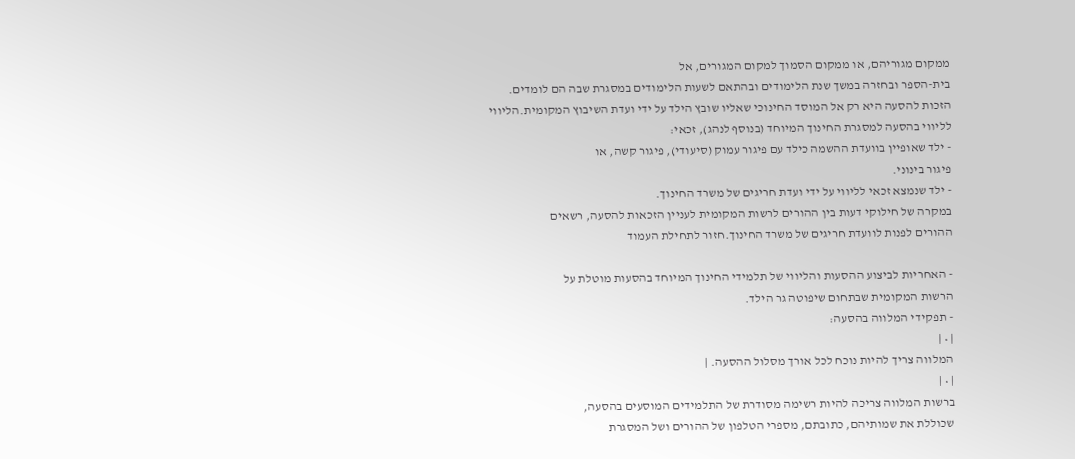ממקום מגוריהם, או ממקום הסמוך למקום המגורים, אל
בית-הספר ובחזרה במשך שנת הלימודים ובהתאם לשעות הלימודים במסגרת שבה הם לומדים.
הזכות להסעה היא רק אל המוסד החינוכי שאליו שובץ הילד על ידי ועדת השיבוץ המקומית.הליווי
לליווי בהסעה למסגרת החינוך המיוחד (בנוסף לנהג), זכאי:
- ילד שאופיין בוועדת ההשמה כילד עם פיגור עמוק (סיעודי), פיגור קשה, או
פיגור בינוני.
- ילד שנמצא זכאי לליווי על ידי ועדת חריגים של משרד החינוך.
במקרה של חילוקי דעות בין ההורים לרשות המקומית לעניין הזכאות להסעה, רשאים
ההורים לפנות לוועדת חריגים של משרד החינוך.חזור לתחילת העמוד

- האחריות לביצוע ההסעות והליווי של תלמידי החינוך המיוחד בהסעות מוטלת על
הרשות המקומית שבתחום שיפוטה גר הילד.
- תפקידי המלווה בהסעה:
| • |
המלווה צריך להיות נוכח לכל אורך מסלול ההסעה. |
| • |
ברשות המלווה צריכה להיות רשימה מסודרת של התלמידים המוסעים בהסעה,
שכוללת את שמותיהם, כתובתם, מספרי הטלפון של ההורים ושל המסגרת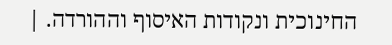החינוכית ונקודות האיסוף וההורדה. |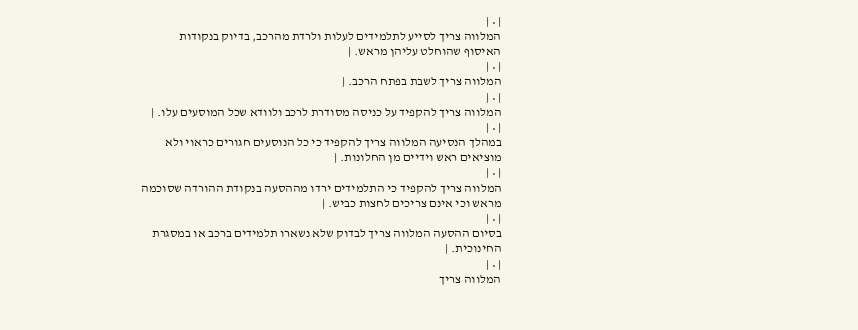| • |
המלווה צריך לסייע לתלמידים לעלות ולרדת מהרכב, בדיוק בנקודות
האיסוף שהוחלט עליהן מראש. |
| • |
המלווה צריך לשבת בפתח הרכב. |
| • |
המלווה צריך להקפיד על כניסה מסודרת לרכב ולוודא שכל המוסעים עלו. |
| • |
במהלך הנסיעה המלווה צריך להקפיד כי כל הנוסעים חגורים כראוי ולא
מוציאים ראש וידיים מן החלונות. |
| • |
המלווה צריך להקפיד כי התלמידים ירדו מההסעה בנקודת ההורדה שסוכמה
מראש וכי אינם צריכים לחצות כביש. |
| • |
בסיום ההסעה המלווה צריך לבדוק שלא נשארו תלמידים ברכב או במסגרת
החינוכית. |
| • |
המלווה צריך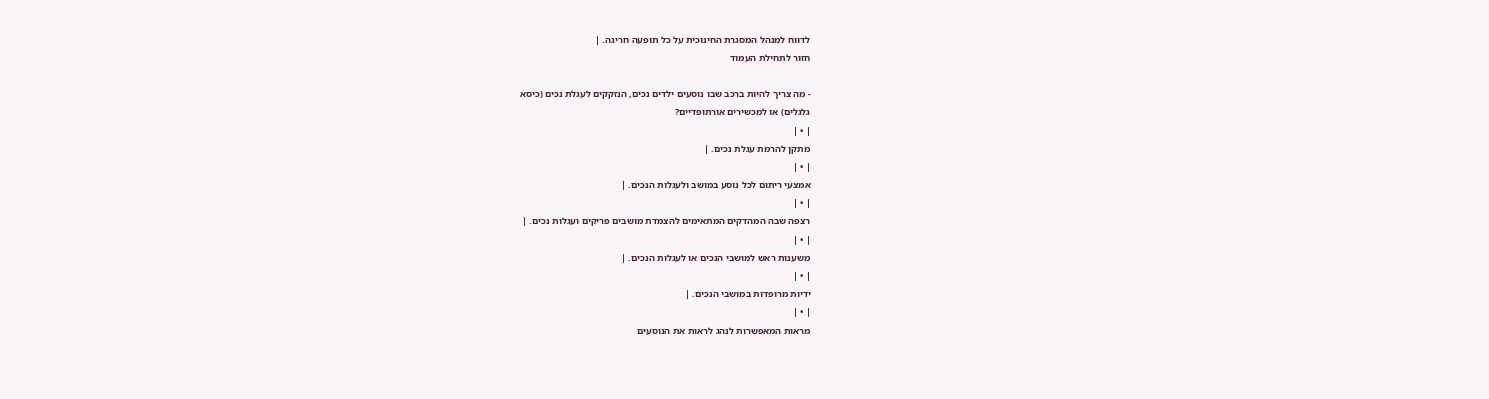לדווח למנהל המסגרת החינוכית על כל תופעה חריגה. |
חזור לתחילת העמוד

- מה צריך להיות ברכב שבו נוסעים ילדים נכים, הנזקקים לעגלת נכים (כיסא
גלגלים) או למכשירים אורתופדיים?
| • |
מתקן להרמת עגלת נכים. |
| • |
אמצעי ריתום לכל נוסע במושב ולעגלות הנכים. |
| • |
רצפה שבה המהדקים המתאימים להצמדת מושבים פריקים ועגלות נכים. |
| • |
משענות ראש למושבי הנכים או לעגלות הנכים. |
| • |
ידיות מרופדות במושבי הנכים. |
| • |
מראות המאפשרות לנהג לראות את הנוסעים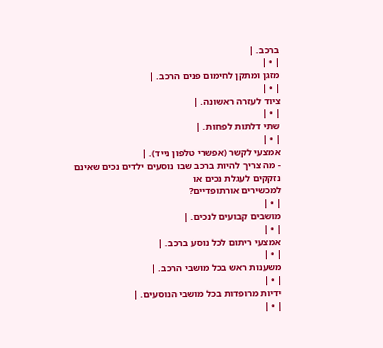ברכב. |
| • |
מזגן ומתקן לחימום פנים הרכב. |
| • |
ציוד לעזרה ראשונה. |
| • |
שתי דלתות לפחות. |
| • |
אמצעי לקשר (אפשרי טלפון נייד). |
- מה צריך להיות ברכב שבו נוסעים ילדים נכים שאינם נזקקים לעגלת נכים או
למכשירים אורתופדיים?
| • |
מושבים קבועים לנכים. |
| • |
אמצעי ריתום לכל נוסע ברכב. |
| • |
משענות ראש בכל מושבי הרכב. |
| • |
ידיות מרופדות בכל מושבי הנוסעים. |
| • |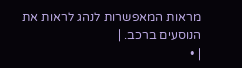מראות המאפשרות לנהג לראות את הנוסעים ברכב. |
| •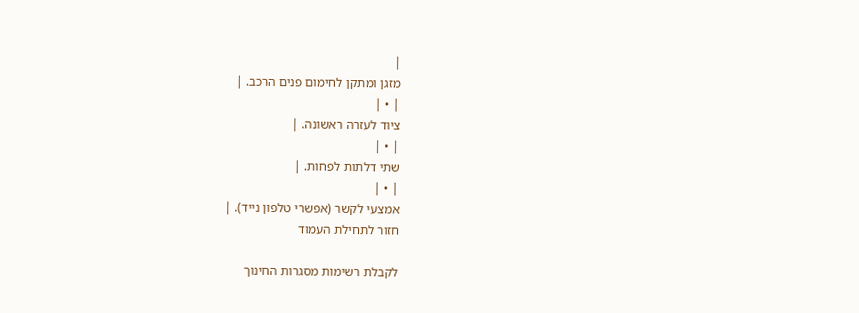|
מזגן ומתקן לחימום פנים הרכב. |
| • |
ציוד לעזרה ראשונה. |
| • |
שתי דלתות לפחות. |
| • |
אמצעי לקשר (אפשרי טלפון נייד). |
חזור לתחילת העמוד

לקבלת רשימות מסגרות החינוך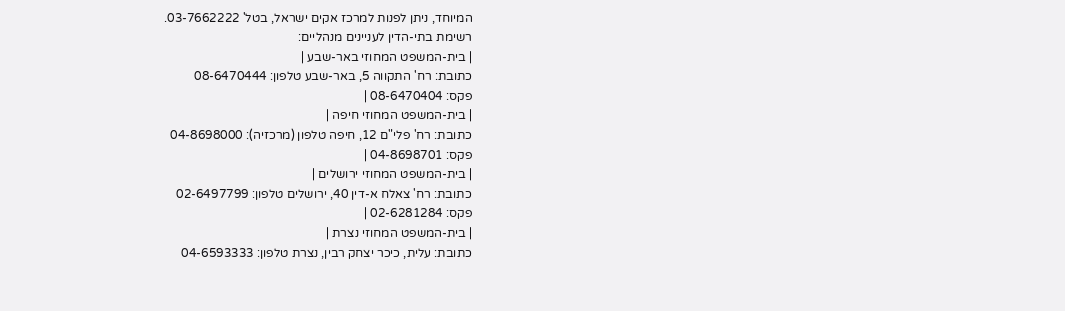המיוחד, ניתן לפנות למרכז אקים ישראל, בטל' 03-7662222.
רשימת בתי-הדין לעניינים מנהליים:
| בית-המשפט המחוזי באר-שבע |
כתובת: רח' התקווה 5, באר-שבע טלפון: 08-6470444
פקס: 08-6470404 |
| בית-המשפט המחוזי חיפה |
כתובת: רח' פלי"ם 12, חיפה טלפון (מרכזיה): 04-8698000
פקס: 04-8698701 |
| בית-המשפט המחוזי ירושלים |
כתובת: רח' צאלח א-דין 40, ירושלים טלפון: 02-6497799
פקס: 02-6281284 |
| בית-המשפט המחוזי נצרת |
כתובת: עלית, כיכר יצחק רבין, נצרת טלפון: 04-6593333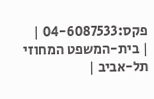פקס:04-6087533 |
| בית-המשפט המחוזי תל-אביב |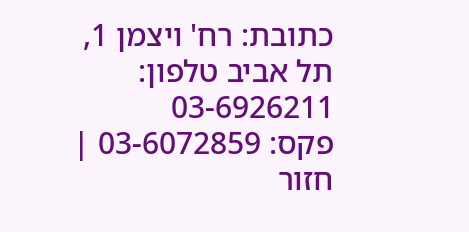כתובת: רח' ויצמן 1, תל אביב טלפון: 03-6926211
פקס: 03-6072859 |
חזור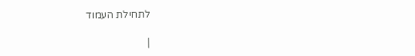לתחילת העמוד

|